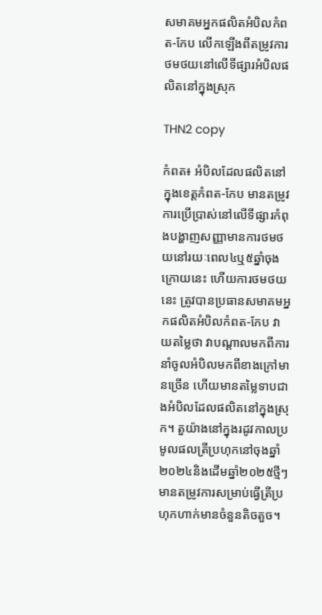សមាគមអ្នកផលិតអំបិលកំពត-កែប លើកឡើងពីតម្រូវការថមថយនៅលើទីផ្សារអំបិលផលិតនៅក្នុងស្រុក

THN2 copy

កំពត៖ អំបិលដែលផលិតនៅក្នុងខេត្តកំពត-កែប មានតម្រូវការប្រើប្រាស់នៅលើទីផ្សារកំពុងបង្ហាញសញ្ញាមានការថមថយនៅរយៈពេល៤ឬ៥ឆ្នាំចុងក្រោយនេះ ហើយការថមថយនេះ ត្រូវបានប្រធានសមាគមអ្នកផលិតអំបិលកំពត-កែប វាយតម្លៃថា វាបណ្តាលមកពីការនាំចូលអំបិលមកពីខាងក្រៅមានច្រើន ហើយមានតម្លៃទាបជាងអំបិលដែលផលិតនៅក្នុងស្រុក។ តួយ៉ាងនៅក្នុងរដូវកាលប្រមូលផលត្រីប្រហុកនៅចុងឆ្នាំ២០២៤និងដើមឆ្នាំ២០២៥ថ្មីៗ មានតម្រូវការសម្រាប់ធ្វើត្រីប្រហុកហាក់មានចំនួនតិចតួច។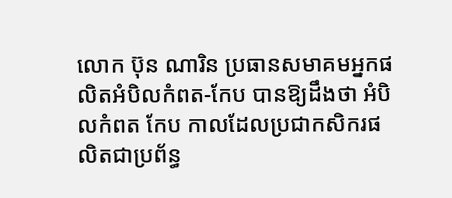លោក ប៊ុន ណារិន ប្រធានសមាគមអ្នកផលិតអំបិលកំពត-កែប បានឱ្យដឹងថា អំបិលកំពត កែប កាលដែលប្រជាកសិករផលិតជាប្រព័ន្ធ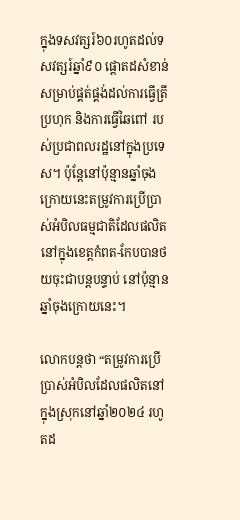ក្នុងទសវត្សរ៍៦០រហូតដល់ទសវត្សរ៍ឆ្នាំ៩០ ផ្តោតដសំខាន់សម្រាប់ផ្គត់ផ្គង់ដល់ការធ្វើត្រីប្រហុក និងការធ្វើឆៃពៅ របស់ប្រជាពលរដ្ឋនៅក្នុងប្រទេស។ ប៉ុន្តែនៅប៉ុន្មានឆ្នាំចុងក្រោយនេះតម្រូវការប្រើប្រាស់អំបិលធម្មជាតិដែលផលិតនៅក្នុងខេត្តកំពត-កែបបានថយចុះជាបន្តបន្ទាប់ នៅប៉ុន្មានឆ្នាំចុងក្រោយនេះ។

លោកបន្តថា “តម្រូវការប្រើប្រាស់អំបិលដែលផលិតនៅក្នុងស្រុកនៅឆ្នាំ២០២៤ រហូតដ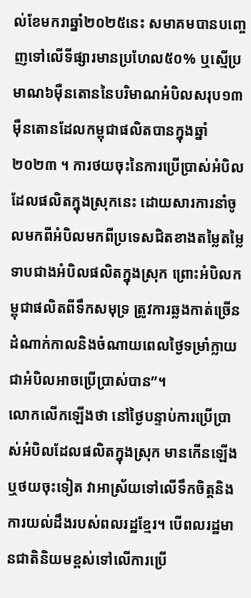ល់ខែមករាឆ្នាំ២០២៥នេះ សមាគមបានបញ្ចេញទៅលើទីផ្សារមានប្រហែល៥០% ឬស្មើប្រមាណ៦ម៉ឺនតោននៃបរិមាណអំបិលសរុប១៣ម៉ឺនតោនដែលកម្ពុជាផលិតបានក្នុងឆ្នាំ២០២៣ ។ ការថយចុះនៃការប្រើប្រាស់អំបិលដែលផលិតក្នុងស្រុកនេះ ដោយសារការនាំចូលមកពីអំបិលមកពីប្រទេសជិតខាងតម្លៃតម្លៃទាបជាងអំបិលផលិតក្នុងស្រុក ព្រោះអំបិលកម្ពុជាផលិតពីទឹកសមុទ្រ ត្រូវការឆ្លងកាត់ច្រើនដំណាក់កាលនិងចំណាយពេលថ្ងៃទម្រាំក្លាយជាអំបិលអាចប្រើប្រាស់បាន”។
លោកលើកឡើងថា នៅថ្ងៃបន្ទាប់ការប្រើប្រាស់អំបិលដែលផលិតក្នុងស្រុក មានកើនឡើង ឬថយចុះទៀត វាអាស្រ័យទៅលើទឹកចិត្តនិងការយល់ដឹងរបស់ពលរដ្ឋខ្មែរ។ បើពលរដ្ឋមានជាតិនិយមខ្ពស់ទៅលើការប្រើ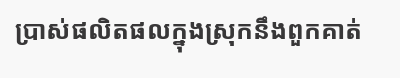ប្រាស់ផលិតផលក្នុងស្រុកនឹងពួកគាត់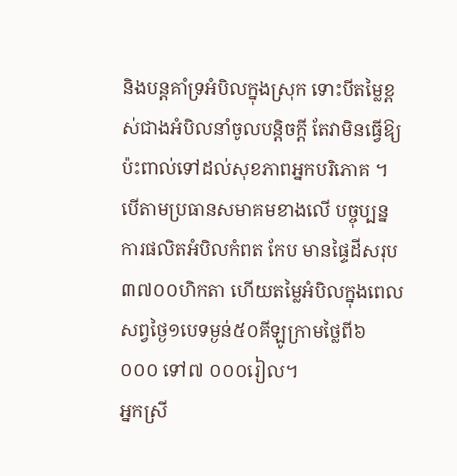និងបន្តគាំទ្រអំបិលក្នុងស្រុក ទោះបីតម្លៃខ្ពស់ជាងអំបិលនាំចូលបន្តិចក្តី តែវាមិនធ្វើឱ្យប៉ះពាល់ទៅដល់សុខភាពអ្នកបរិភោគ ។
បើតាមប្រធានសមាគមខាងលើ បច្ចុប្បន្ន ការផលិតអំបិលកំពត កែប មានផ្ទៃដីសរុប៣៧០០ហិកតា ហើយតម្លៃអំបិលក្នុងពេលសព្វថ្ងៃ១បេទម្ងន់៥០គីឡូក្រាមថ្លៃពី៦ ០០០ ទៅ៧ ០០០រៀល។
អ្នកស្រី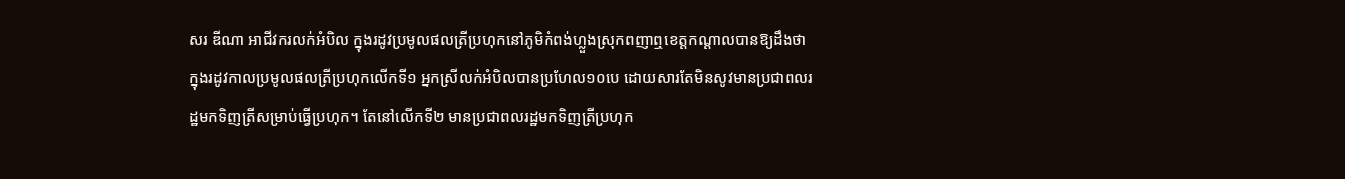សរ ឌីណា អាជីវករលក់អំបិល ក្នុងរដូវប្រមូលផលត្រីប្រហុកនៅភូមិកំពង់ហ្លួងស្រុកពញាឮខេត្តកណ្តាលបានឱ្យដឹងថា ក្នុងរដូវកាលប្រមូលផលត្រីប្រហុកលើកទី១ អ្នកស្រីលក់អំបិលបានប្រហែល១០បេ ដោយសារតែមិនសូវមានប្រជាពលរដ្ឋមកទិញត្រីសម្រាប់ធ្វើប្រហុក។ តែនៅលើកទី២ មានប្រជាពលរដ្ឋមកទិញត្រីប្រហុក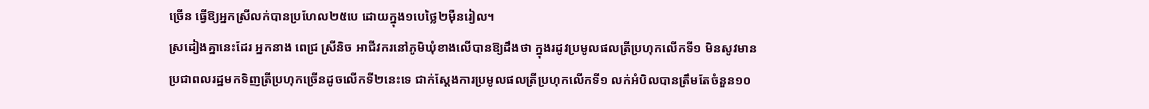ច្រើន ធ្វើឱ្យអ្នកស្រីលក់បានប្រហែល២៥បេ ដោយក្នុង១បេថ្លៃ២ម៉ឺនរៀល។
ស្រដៀងគ្នានេះដែរ អ្នកនាង ពេជ្រ ស្រីនិច អាជីវករនៅភូមិឃុំខាងលើបានឱ្យដឹងថា ក្នុងរដូវប្រមូលផលត្រីប្រហុកលើកទី១ មិនសូវមានប្រជាពលរដ្ឋមកទិញត្រីប្រហុកច្រើនដូចលើកទី២នេះទេ ជាក់ស្តែងការប្រមូលផលត្រីប្រហុកលើកទី១ លក់អំបិលបានត្រឹមតែចំនួន១០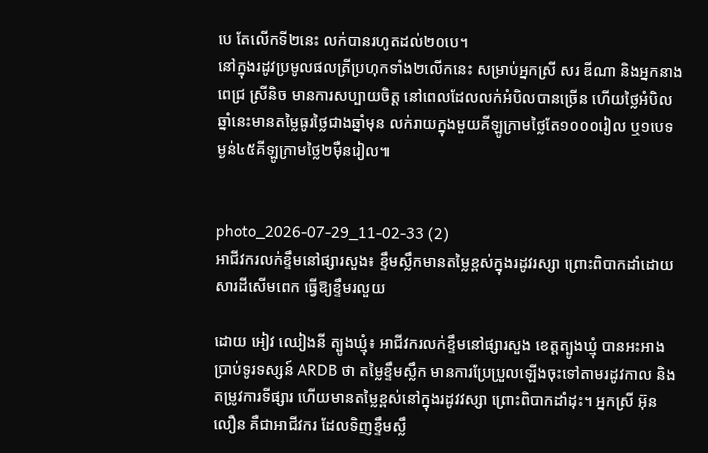បេ តែលើកទី២នេះ លក់បានរហូតដល់២០បេ។
នៅក្នុងរដូវប្រមូលផលត្រីប្រហុកទាំង២លើកនេះ សម្រាប់អ្នកស្រី សរ ឌីណា និងអ្នកនាង ពេជ្រ ស្រីនិច មានការសប្បាយចិត្ត នៅពេលដែលលក់អំបិលបានច្រើន ហើយថ្លៃអំបិលឆ្នាំនេះមានតម្លៃធូរថ្លៃជាងឆ្នាំមុន លក់រាយក្នុងមួយគីឡូក្រាមថ្លៃតែ១០០០រៀល ឬ១បេទម្ងន់៤៥គីឡូក្រាមថ្លៃ២ម៉ឺនរៀល៕


photo_2026-07-29_11-02-33 (2)
អាជីវករលក់ខ្ទឹមនៅផ្សារសួង៖ ខ្ទឹមស្លឹកមានតម្លៃខ្ពស់ក្នុងរដូវរស្សា ព្រោះពិបាកដាំដោយសារដីសើមពេក ធ្វើឱ្យខ្ទឹមរលួយ

ដោយ អៀវ ឈៀងនី ត្បូងឃ្មុំ៖ អាជីវករលក់ខ្ទឹមនៅផ្សារសួង ខេត្តត្បូងឃ្មុំ បានអះអាងប្រាប់ទូរទស្សន៍ ARDB ថា តម្លៃខ្ទឹមស្លឹក មានការប្រែប្រួលឡើងចុះទៅតាមរដូវកាល និងតម្រូវការទីផ្សារ ហើយមានតម្លៃខ្ពស់នៅក្នុងរដូវវស្សា ព្រោះពិបាកដាំដុះ។ អ្នកស្រី អ៊ុន លឿន គឺជាអាជីវករ ដែលទិញខ្ទឹមស្លឹ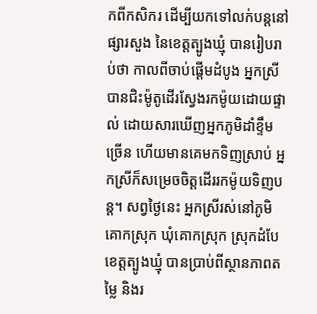កពីកសិករ ដើម្បីយកទៅលក់បន្តនៅផ្សារសួង នៃខេត្តត្បូងឃ្មុំ បានរៀបរាប់ថា កាលពីចាប់ផ្តើមដំបូង អ្នកស្រីបានជិះម៉ូតូដើរស្វែងរកម៉ូយដោយផ្ទាល់ ដោយសារឃើញអ្នកភូមិដាំខ្ទឹមច្រើន ហើយមានគេមកទិញស្រាប់ អ្នកស្រីក៏សម្រេចចិត្តដើររកម៉ូយទិញបន្ត។ សព្វថ្ងៃនេះ អ្នកស្រីរស់នៅភូមិគោកស្រុក ឃុំគោកស្រុក ស្រុកដំបែ ខេត្តត្បូងឃ្មុំ បានប្រាប់ពីស្ថានភាពតម្លៃ និងរ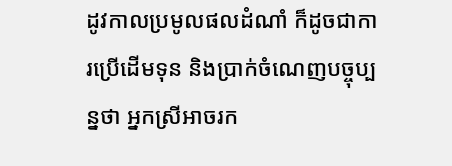ដូវកាលប្រមូលផលដំណាំ ក៏ដូចជាការប្រើដើមទុន និងប្រាក់ចំណេញបច្ចុប្បន្នថា អ្នកស្រីអាចរក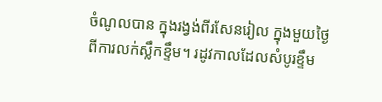ចំណូលបាន ក្នុងរង្វង់ពីរសែនរៀល ក្នុងមួយថ្ងៃ ពីការលក់ស្លឹកខ្ទឹម។ រដូវកាលដែលសំបូរខ្ទឹម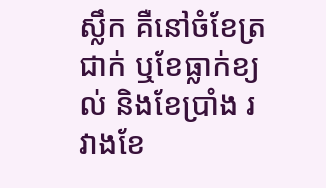ស្លឹក គឺនៅចំខែត្រជាក់ ឬខែធ្លាក់ខ្យល់ និងខែប្រាំង រវាងខែ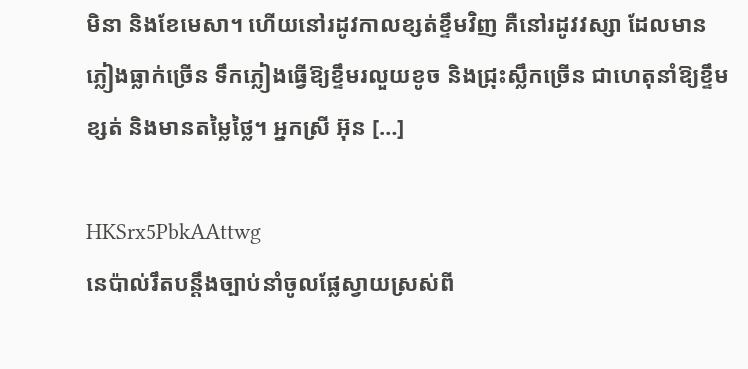មិនា និងខែមេសា។ ហើយនៅរដូវកាលខ្សត់ខ្ទឹមវិញ គឺនៅរដូវវស្សា ដែលមានភ្លៀងធ្លាក់ច្រើន ទឹកភ្លៀងធ្វើឱ្យខ្ទឹមរលួយខូច និងជ្រុះស្លឹកច្រើន ជាហេតុនាំឱ្យខ្ទឹមខ្សត់ និងមានតម្លៃថ្លៃ។ អ្នកស្រី អ៊ុន […]

HKSrx5PbkAAttwg
នេប៉ាល់រឹតបន្តឹងច្បាប់នាំចូលផ្លែស្វាយស្រស់ពី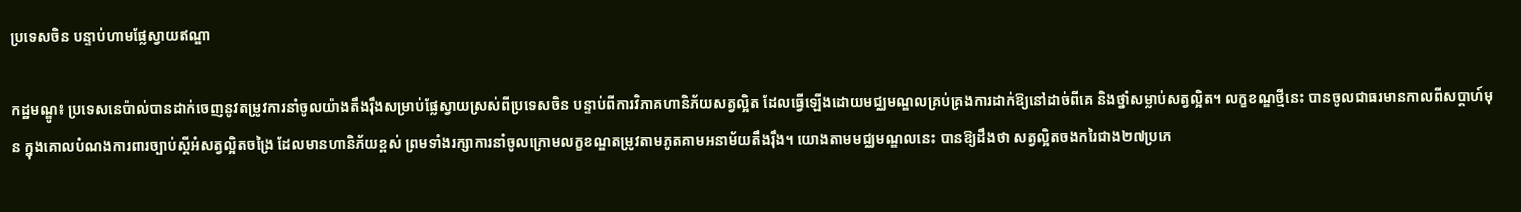ប្រទេសចិន បន្ទាប់ហាមផ្លែស្វាយឥណ្ឌា

កដ្ឋមណ្ឌូ៖ ប្រទេសនេប៉ាល់បានដាក់ចេញនូវតម្រូវការនាំចូលយ៉ាងតឹងរ៉ឹងសម្រាប់ផ្លែស្វាយស្រស់ពីប្រទេសចិន បន្ទាប់ពីការវិភាគហានិភ័យសត្វល្អិត ដែលធ្វើឡើងដោយមជ្ឈមណ្ឌលគ្រប់គ្រងការដាក់ឱ្យនៅដាច់ពីគេ និងថ្នាំសម្លាប់សត្វល្អិត។ លក្ខខណ្ឌថ្មីនេះ បានចូលជាធរមានកាលពីសប្តាហ៍មុន ក្នុងគោលបំណងការពារច្បាប់ស្តីអំសត្វល្អិតចង្រៃ ដែលមានហានិភ័យខ្ពស់ ព្រមទាំងរក្សាការនាំចូលក្រោមលក្ខខណ្ឌតម្រូវតាមភូតគាមអនាម័យតឹងរ៉ឹង។ យោងតាមមជ្ឈមណ្ឌលនេះ បានឱ្យដឹងថា សត្វល្អិតចងករៃជាង២៧ប្រភេ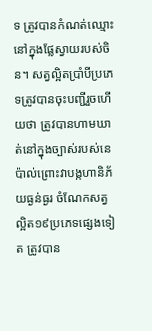ទ ត្រូវបានកំណត់ឈ្មោះនៅក្នុងផ្លែស្វាយរបស់ចិន។ សត្វល្អិតប្រាំបីប្រភេទត្រូវបានចុះបញ្ជីរួចហើយថា ត្រូវបានហាមឃាត់នៅក្នុងច្បាស់របស់នេប៉ាល់ព្រោះវាបង្កហានិភ័យធ្ងន់ធ្ងរ ចំណែកសត្វល្អិត១៩ប្រភេទផ្សេងទៀត ត្រូវបាន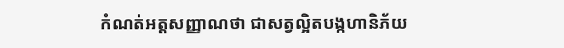កំណត់អត្តសញ្ញាណថា ជាសត្វល្អិតបង្កហានិភ័យ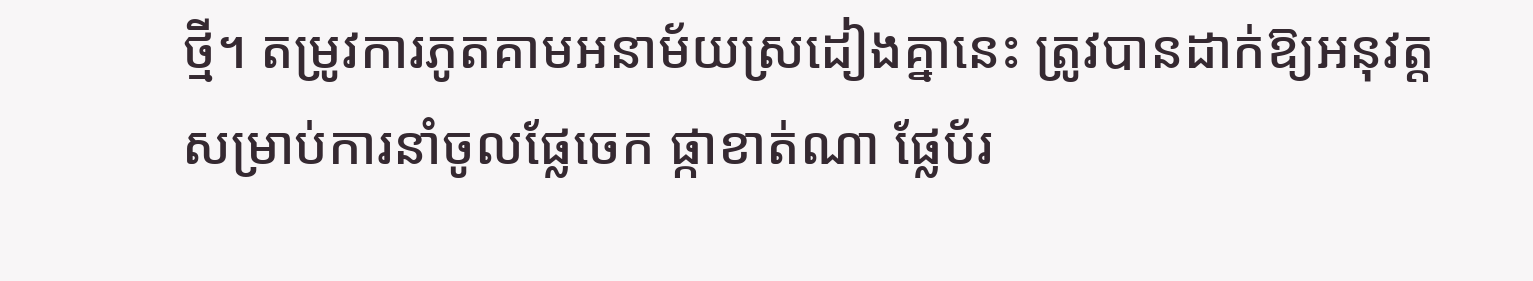ថ្មី។ តម្រូវការភូតគាមអនាម័យស្រដៀងគ្នានេះ ត្រូវបានដាក់ឱ្យអនុវត្តសម្រាប់ការនាំចូលផ្លែចេក ផ្កាខាត់ណា ផ្លែប័រ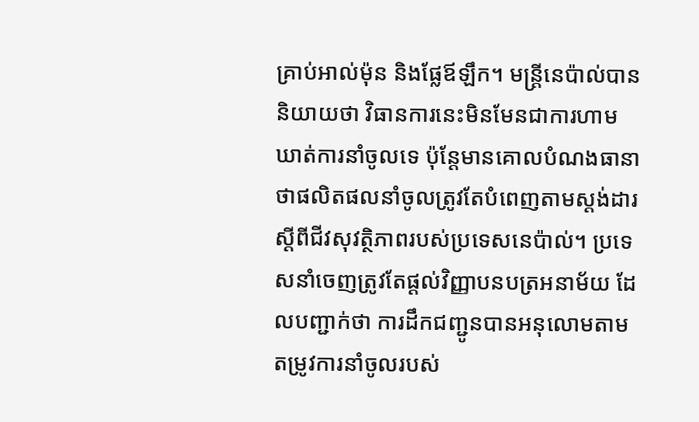គ្រាប់អាល់ម៉ុន និងផ្លែឪឡឹក។ មន្ត្រីនេប៉ាល់បាននិយាយថា វិធានការនេះមិនមែនជាការហាមឃាត់ការនាំចូលទេ ប៉ុន្តែមានគោលបំណងធានាថាផលិតផលនាំចូលត្រូវតែបំពេញតាមស្តង់ដារស្តីពីជីវសុវត្ថិភាពរបស់ប្រទេសនេប៉ាល់។ ប្រទេសនាំចេញត្រូវតែផ្តល់វិញ្ញាបនបត្រអនាម័យ ដែលបញ្ជាក់ថា ការដឹកជញ្ជូនបានអនុលោមតាមតម្រូវការនាំចូលរបស់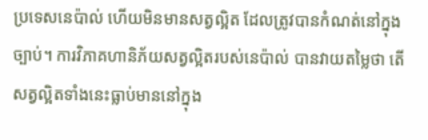ប្រទេសនេប៉ាល់ ហើយមិនមានសត្វល្អិត ដែលត្រូវបានកំណត់នៅក្នុងច្បាប់។ ការវិភាគហានិភ័យសត្វល្អិតរបស់នេប៉ាល់ បានវាយតម្លៃថា តើសត្វល្អិតទាំងនេះធ្លាប់មាននៅក្នុង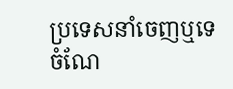ប្រទេសនាំចេញឬទេ ចំណែ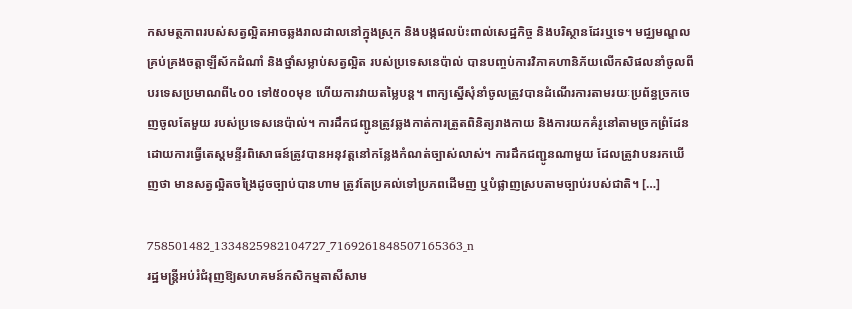កសមត្ថភាពរបស់សត្វល្អិតអាចឆ្លងរាលដាលនៅក្នុងស្រុក និងបង្កផលប៉ះពាល់សេដ្ឋកិច្ច និងបរិស្ថានដែរឬទេ។ មជ្ឈមណ្ឌលគ្រប់គ្រងចត្តាឡីស័កដំណាំ និងថ្នាំសម្លាប់សត្វល្អិត របស់ប្រទេសនេប៉ាល់ បានបញ្ចប់ការវិភាគហានិភ័យលើកសិផលនាំចូលពីបរទេសប្រមាណពី៤០០ ទៅ៥០០មុខ ហើយការវាយតម្លៃបន្ត។ ពាក្យស្នើសុំនាំចូលត្រូវបានដំណើរការតាមរយៈប្រព័ន្ធច្រកចេញចូលតែមួយ របស់ប្រទេសនេប៉ាល់។ ការដឹកជញ្ជូនត្រូវឆ្លងកាត់ការត្រួតពិនិត្យរាងកាយ និងការយកគំរូនៅតាមច្រកព្រំដែន ដោយការធ្វើតេស្តមន្ទីរពិសោធន៍ត្រូវបានអនុវត្តនៅកន្លែងកំណត់ច្បាស់លាស់។ ការដឹកជញ្ជូនណាមួយ ដែលត្រូវាបនរកឃើញថា មានសត្វល្អិតចង្រៃដូចច្បាប់បានហាម ត្រូវតែប្រគល់ទៅប្រភពដើមញ ឬបំផ្លាញស្របតាមច្បាប់របស់ជាតិ។ […]

758501482_1334825982104727_7169261848507165363_n
រដ្ឋមន្ត្រីអប់រំជំរុញឱ្យសហគមន៍កសិកម្មតាសីសាម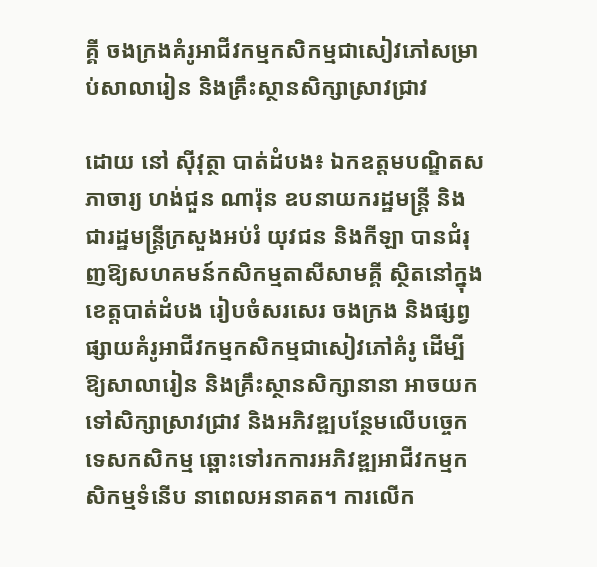គ្គី ចងក្រងគំរូអាជីវកម្មកសិកម្មជាសៀវភៅសម្រាប់សាលារៀន និងគ្រឹះស្ថានសិក្សាស្រាវជ្រាវ

ដោយ នៅ ស៊ីវុត្ថា បាត់ដំបង៖ ឯកឧត្តមបណ្ឌិតសភាចារ្យ ហង់ជួន ណារ៉ុន ឧបនាយករដ្ឋមន្ត្រី និងជារដ្ឋមន្ត្រីក្រសួងអប់រំ យុវជន និងកីឡា បានជំរុញឱ្យសហគមន៍កសិកម្មតាសីសាមគ្គី ស្ថិតនៅក្នុងខេត្តបាត់ដំបង រៀបចំសរសេរ ចងក្រង និងផ្សព្វផ្សាយគំរូអាជីវកម្មកសិកម្មជាសៀវភៅគំរូ ដើម្បីឱ្យសាលារៀន និងគ្រឹះស្ថានសិក្សានានា អាចយកទៅសិក្សាស្រាវជ្រាវ និងអភិវឌ្ឍបន្ថែមលើបច្ចេកទេសកសិកម្ម ឆ្ពោះទៅរកការអភិវឌ្ឍអាជីវកម្មកសិកម្មទំនើប នាពេលអនាគត។ ការលើក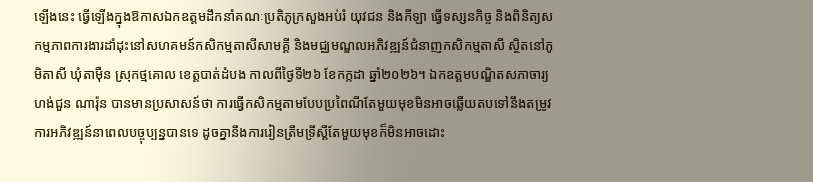ឡើងនេះ ធ្វើឡើងក្នុងឱកាសឯកឧត្តមដឹកនាំគណៈប្រតិភូក្រសួងអប់រំ យុវជន និងកីឡា ធ្វើទស្សនកិច្ច និងពិនិត្យសកម្មភាពការងារដាំដុះនៅសហគមន៍កសិកម្មតាសីសាមគ្គី និងមជ្ឈមណ្ឌលអភិវឌ្ឍន៍ជំនាញកសិកម្មតាសី ស្ថិតនៅភូមិតាសី ឃុំតាម៉ឺន ស្រុកថ្មគោល ខេត្តបាត់ដំបង កាលពីថ្ងៃទី២៦ ខែកក្កដា ឆ្នាំ២០២៦។ ឯកឧត្តមបណ្ឌិតសភាចារ្យ ហង់ជួន ណារ៉ុន បានមានប្រសាសន៍ថា ការធ្វើកសិកម្មតាមបែបប្រពៃណីតែមួយមុខមិនអាចឆ្លើយតបទៅនឹងតម្រូវការអភិវឌ្ឍន៍នាពេលបច្ចុប្បន្នបានទេ ដូចគ្នានឹងការរៀនត្រឹមទ្រឹស្តីតែមួយមុខក៏មិនអាចដោះ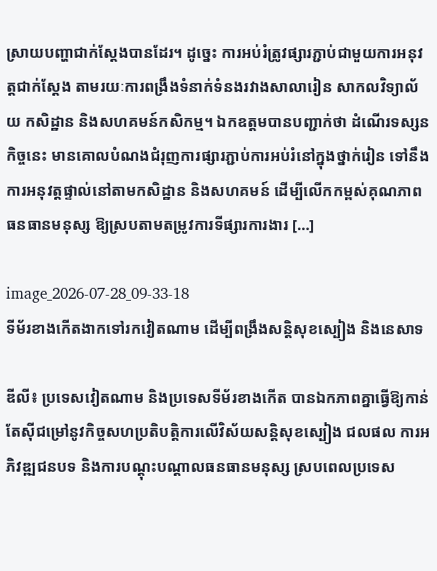ស្រាយបញ្ហាជាក់ស្តែងបានដែរ។ ដូច្នេះ ការអប់រំត្រូវផ្សារភ្ជាប់ជាមួយការអនុវត្តជាក់ស្តែង តាមរយៈការពង្រឹងទំនាក់ទំនងរវាងសាលារៀន សាកលវិទ្យាល័យ កសិដ្ឋាន និងសហគមន៍កសិកម្ម។ ឯកឧត្តមបានបញ្ជាក់ថា ដំណើរទស្សនកិច្ចនេះ មានគោលបំណងជំរុញការផ្សារភ្ជាប់ការអប់រំនៅក្នុងថ្នាក់រៀន ទៅនឹងការអនុវត្តផ្ទាល់នៅតាមកសិដ្ឋាន និងសហគមន៍ ដើម្បីលើកកម្ពស់គុណភាពធនធានមនុស្ស ឱ្យស្របតាមតម្រូវការទីផ្សារការងារ […]

image_2026-07-28_09-33-18
ទីម័រខាងកើតងាកទៅរកវៀតណាម ដើម្បីពង្រឹងសន្តិសុខស្បៀង និងនេសាទ

ឌីលី៖ ប្រទេសវៀតណាម និងប្រទេសទីម័រខាងកើត បានឯកភាពគ្នាធ្វើឱ្យកាន់តែស៊ីជម្រៅនូវកិច្ចសហប្រតិបត្តិការលើវិស័យសន្តិសុខស្បៀង ជលផល ការអភិវឌ្ឍជនបទ និងការបណ្តុះបណ្តាលធនធានមនុស្ស ស្របពេលប្រទេស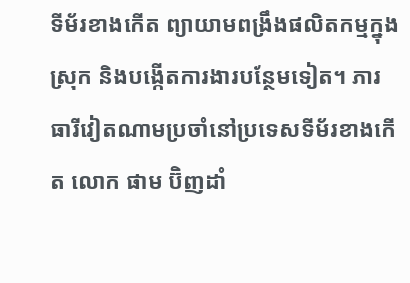ទីម័រខាងកើត ព្យាយាមពង្រឹងផលិតកម្មក្នុងស្រុក និងបង្កើតការងារបន្ថែមទៀត។ ភារធារីវៀតណាមប្រចាំនៅប្រទេសទីម័រខាងកើត លោក ផាម ប៊ិញដាំ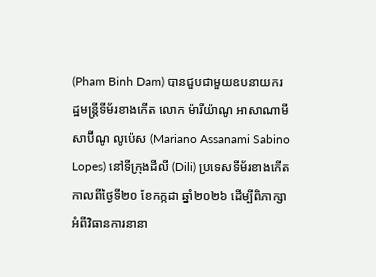(Pham Binh Dam) បានជួបជាមួយឧបនាយករដ្ឋមន្ត្រីទីម័រខាងកើត លោក ម៉ារីយ៉ាណូ អាសាណាមី សាប៊ីណូ លូប៉េស (Mariano Assanami Sabino Lopes) នៅទីក្រុងដីលី (Dili) ប្រទេសទីម័រខាងកើត កាលពីថ្ងៃទី២០ ខែកក្កដា ឆ្នាំ២០២៦ ដើម្បីពិភាក្សាអំពីវិធានការនានា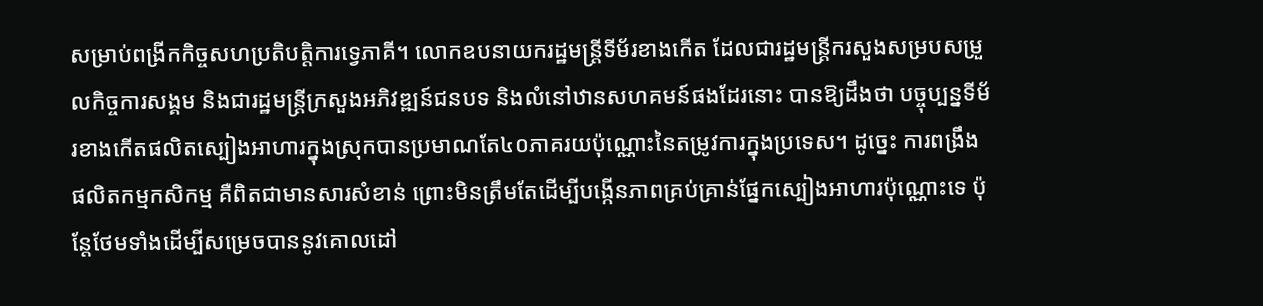សម្រាប់ពង្រីកកិច្ចសហប្រតិបត្តិការទ្វេភាគី។ លោកឧបនាយករដ្ឋមន្ត្រីទីម័រខាងកើត ដែលជារដ្ឋមន្ត្រីករសួងសម្របសម្រួលកិច្ចការសង្គម និងជារដ្ឋមន្ត្រីក្រសួងអភិវឌ្ឍន៍ជនបទ និងលំនៅឋានសហគមន៍ផងដែរនោះ បានឱ្យដឹងថា បច្ចុប្បន្នទីម័រខាងកើតផលិតស្បៀងអាហារក្នុងស្រុកបានប្រមាណតែ៤០ភាគរយប៉ុណ្ណោះនៃតម្រូវការក្នុងប្រទេស។ ដូច្នេះ ការពង្រឹងផលិតកម្មកសិកម្ម គឺពិតជាមានសារសំខាន់ ព្រោះមិនត្រឹមតែដើម្បីបង្កើនភាពគ្រប់គ្រាន់ផ្នែកស្បៀងអាហារប៉ុណ្ណោះទេ ប៉ុន្តែថែមទាំងដើម្បីសម្រេចបាននូវគោលដៅ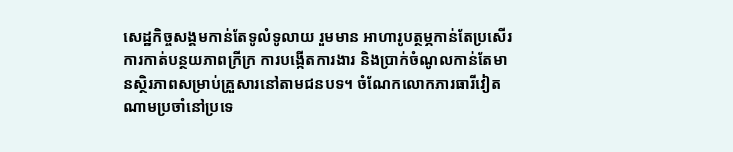សេដ្ឋកិច្ចសង្គមកាន់តែទូលំទូលាយ រួមមាន អាហារូបត្ថម្ភកាន់តែប្រសើរ ការកាត់បន្ថយភាពក្រីក្រ ការបង្កើតការងារ និងប្រាក់ចំណូលកាន់តែមានស្ថិរភាពសម្រាប់គ្រួសារនៅតាមជនបទ។ ចំណែកលោកភារធារីវៀតណាមប្រចាំនៅប្រទេ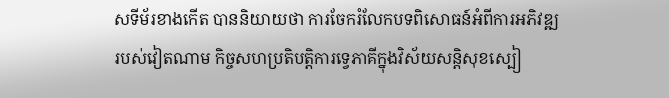សទីម័រខាងកើត បាននិយាយថា ការចែករំលែកបទពិសោធន៍អំពីការអភិវឌ្ឍរបស់វៀតណាម កិច្ចសហប្រតិបត្តិការទ្វេភាគីក្នុងវិស័យសន្តិសុខស្បៀ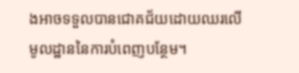ងអាចទទួលបានជោគជ័យដោយឈរលើមូលដ្ឋាននៃការបំពេញបន្ថែម។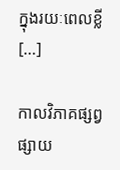ក្នុងរយៈពេលខ្លី […]

កាលវិភាគផ្សព្វផ្សាយ